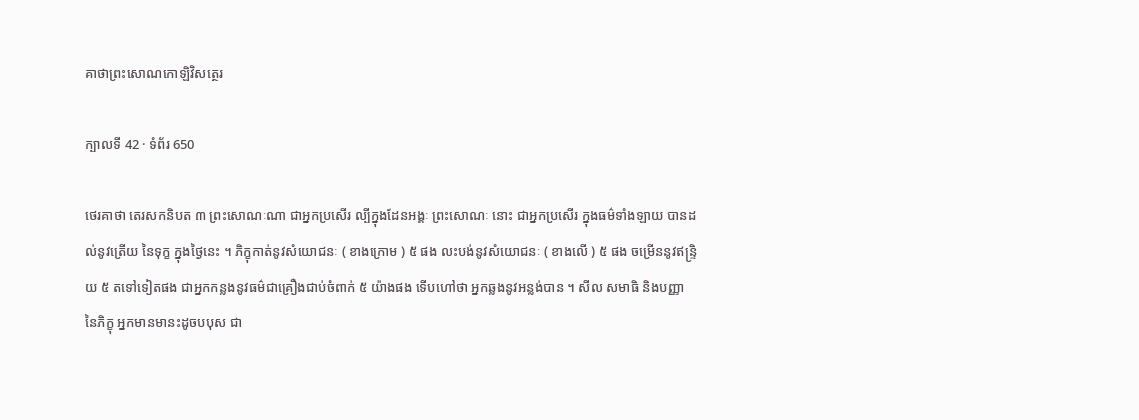គាថាព្រះសោណកោឡិវិសត្ថេរ

ក្បាលទី 42 · ទំព័រ 650

ថេរគាថា តេរសកនិបត ៣ ព្រះសោណៈណា ជាអ្នកប្រសើរ ល្បីក្នុងដែនអង្គៈ ព្រះសោណៈ នោះ ជាអ្នកប្រសើរ ក្នុងធម៌ទាំងឡាយ បានដល់នូវត្រើយ នៃទុក្ខ ក្នុងថ្ងៃនេះ ។ ភិក្ខុកាត់នូវសំយោជនៈ ( ខាងក្រោម ) ៥ ផង លះបង់នូវសំយោជនៈ ( ខាងលើ ) ៥ ផង ចម្រើននូវឥន្ទ្រិយ ៥ តទៅទៀតផង ជាអ្នកកន្លងនូវធម៌ជាគ្រឿងជាប់ចំពាក់ ៥ យ៉ាងផង ទើបហៅថា អ្នកឆ្លងនូវអន្លង់បាន ។ សីល សមាធិ និងបញ្ញា នៃភិក្ខុ អ្នកមានមានះដូចបបុស ជា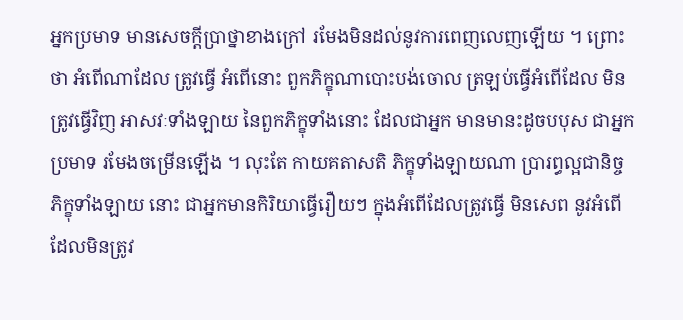អ្នកប្រមាទ មានសេចក្តីប្រាថ្នាខាងក្រៅ រមែងមិនដល់នូវការពេញលេញឡើយ ។ ព្រោះថា អំពើណាដែល ត្រូវធ្វើ អំពើនោះ ពួកភិក្ខុណាបោះបង់ចោល ត្រឡប់ធ្វើអំពើដែល មិនត្រូវធ្វើវិញ អាសវៈទាំងឡាយ នៃពួកភិក្ខុទាំងនោះ ដែលជាអ្នក មានមានះដូចបបុស ជាអ្នកប្រមាទ រមែងចម្រើនឡើង ។ លុះតែ កាយគតាសតិ ភិក្ខុទាំងឡាយណា ប្រារព្ធល្អជានិច្ច ភិក្ខុទាំងឡាយ នោះ ជាអ្នកមានកិរិយាធ្វើរឿយៗ ក្នុងអំពើដែលត្រូវធ្វើ មិនសេព នូវអំពើដែលមិនត្រូវ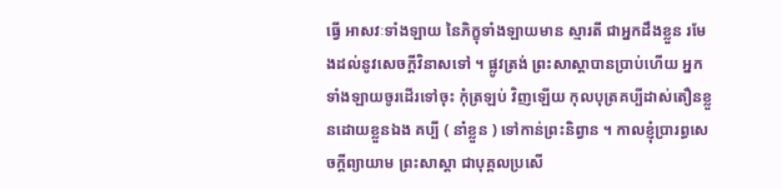ធ្វើ អាសវៈទាំងឡាយ នៃភិក្ខុទាំងឡាយមាន ស្មារតី ជាអ្នកដឹងខ្លួន រមែងដល់នូវសេចក្តីវិនាសទៅ ។ ផ្លូវត្រង់ ព្រះសាស្តាបានប្រាប់ហើយ អ្នកទាំងឡាយចូរដើរទៅចុះ កុំត្រឡប់ វិញឡើយ កុលបុត្រគប្បីដាស់តឿនខ្លួនដោយខ្លួនឯង គប្បី ( នាំខ្លួន ) ទៅកាន់ព្រះនិព្វាន ។ កាលខ្ញុំប្រារព្ធសេចក្តីព្យាយាម ព្រះសាស្តា ជាបុគ្គលប្រសើ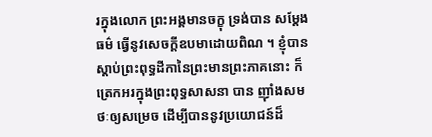រក្នុងលោក ព្រះអង្គមានចក្ខុ ទ្រង់បាន សម្តែងធម៌ ធ្វើនូវសេចក្តីឧបមាដោយពិណ ។ ខ្ញុំបានស្តាប់ព្រះពុទ្ធដីកានៃព្រះមានព្រះភាគនោះ ក៏ត្រេកអរក្នុងព្រះពុទ្ធសាសនា បាន ញ៉ាំងសមថៈឲ្យសម្រេច ដើម្បីបាននូវប្រយោជន៍ដ៏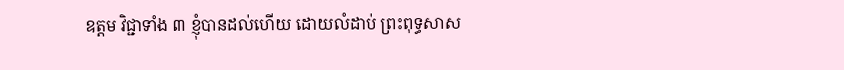ឧត្តម វិជ្ជាទាំង ៣ ខ្ញុំបានដល់ហើយ ដោយលំដាប់ ព្រះពុទ្ធសាស